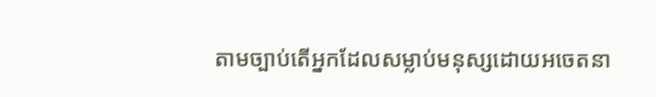តាមច្បាប់តើអ្នកដែលសម្លាប់មនុស្សដោយអចេតនា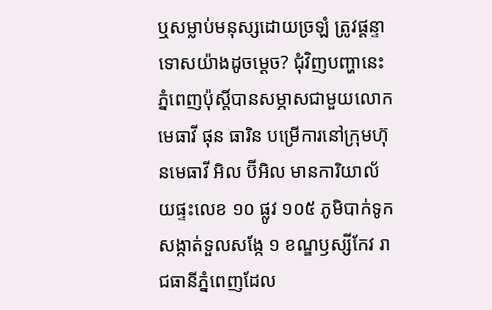ឬសម្លាប់មនុស្សដោយច្រឡំ ត្រូវផ្តន្ទាទោសយ៉ាងដូចម្តេច? ជុំវិញបញ្ហានេះ ភ្នំពេញប៉ុស្តិ៍បានសម្ភាសជាមួយលោក មេធាវី ផុន ធារិន បម្រើការនៅក្រុមហ៊ុនមេធាវី អិល ប៊ីអិល មានការិយាល័យផ្ទះលេខ ១០ ផ្លូវ ១០៥ ភូមិបាក់ទូក សង្កាត់ទួលសង្កែ ១ ខណ្ឌឫស្សីកែវ រាជធានីភ្នំពេញដែល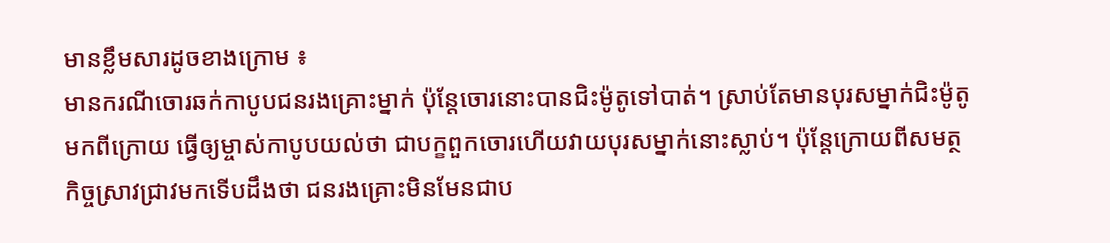មានខ្លឹមសារដូចខាងក្រោម ៖
មានករណីចោរឆក់កាបូបជនរងគ្រោះម្នាក់ ប៉ុន្តែចោរនោះបានជិះម៉ូតូទៅបាត់។ ស្រាប់តែមានបុរសម្នាក់ជិះម៉ូតូមកពីក្រោយ ធ្វើឲ្យម្ចាស់កាបូបយល់ថា ជាបក្ខពួកចោរហើយវាយបុរសម្នាក់នោះស្លាប់។ ប៉ុន្តែក្រោយពីសមត្ថកិច្ចស្រាវជ្រាវមកទើបដឹងថា ជនរងគ្រោះមិនមែនជាប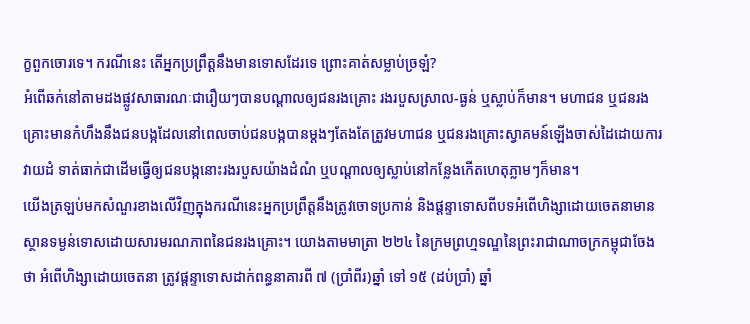ក្ខពួកចោរទេ។ ករណីនេះ តើអ្នកប្រព្រឹត្តនឹងមានទោសដែរទេ ព្រោះគាត់សម្លាប់ច្រឡំ?
អំពើឆក់នៅតាមដងផ្លូវសាធារណៈជារឿយៗបានបណ្តាលឲ្យជនរងគ្រោះ រងរបួសស្រាល-ធ្ងន់ ឬស្លាប់ក៏មាន។ មហាជន ឬជនរងគ្រោះមានកំហឹងនឹងជនបង្កដែលនៅពេលចាប់ជនបង្កបានម្តងៗតែងតែត្រូវមហាជន ឬជនរងគ្រោះស្វាគមន៍ឡើងចាស់ដៃដោយការវាយដំ ទាត់ធាក់ជាដើមធ្វើឲ្យជនបង្កនោះរងរបួសយ៉ាងដំណំ ឬបណ្តាលឲ្យស្លាប់នៅកន្លែងកើតហេតុភ្លាមៗក៏មាន។
យើងត្រឡប់មកសំណួរខាងលើវិញក្នុងករណីនេះអ្នកប្រព្រឹត្តនឹងត្រូវចោទប្រកាន់ និងផ្តន្ទាទោសពីបទអំពើហិង្សាដោយចេតនាមានស្ថានទម្ងន់ទោសដោយសារមរណភាពនៃជនរងគ្រោះ។ យោងតាមមាត្រា ២២៤ នៃក្រមព្រហ្មទណ្ឌនៃព្រះរាជាណាចក្រកម្ពុជាចែងថា អំពើហិង្សាដោយចេតនា ត្រូវផ្តន្ទាទោសដាក់ពន្ធនាគារពី ៧ (ប្រាំពីរ)ឆ្នាំ ទៅ ១៥ (ដប់ប្រាំ) ឆ្នាំ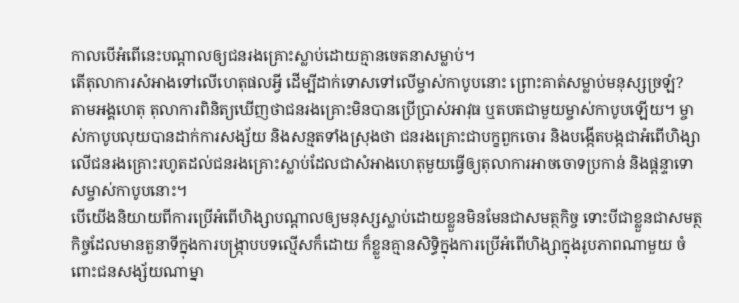កាលបើអំពើនេះបណ្តាលឲ្យជនរងគ្រោះស្លាប់ដោយគ្មានចេតនាសម្លាប់។
តើតុលាការសំអាងទៅលើហេតុផលអ្វី ដើម្បីដាក់ទោសទៅលើម្ចាស់កាបូបនោះ ព្រោះគាត់សម្លាប់មនុស្សច្រឡំ?
តាមអង្គហេតុ តុលាការពិនិត្យឃើញថាជនរងគ្រោះមិនបានប្រើប្រាស់អាវុធ ឬតបតជាមួយម្ចាស់កាបូបឡើយ។ ម្ចាស់កាបូបលុយបានដាក់ការសង្ស័យ និងសន្មតទាំងស្រុងថា ជនរងគ្រោះជាបក្ខពួកចោរ និងបង្កើតបង្កជាអំពើហិង្សាលើជនរងគ្រោះរហូតដល់ជនរងគ្រោះស្លាប់ដែលជាសំអាងហេតុមួយធ្វើឲ្យតុលាការអាចចោទប្រកាន់ និងផ្តន្ទាទោសម្ចាស់កាបូបនោះ។
បើយើងនិយាយពីការប្រើអំពើហិង្សាបណ្តាលឲ្យមនុស្សស្លាប់ដោយខ្លួនមិនមែនជាសមត្ថកិច្ច ទោះបីជាខ្លួនជាសមត្ថកិច្ចដែលមានតួនាទីក្នុងការបង្ក្រាបបទល្មើសក៏ដោយ ក៏ខ្លួនគ្មានសិទ្ធិក្នុងការប្រើអំពើហិង្សាក្នុងរូបភាពណាមួយ ចំពោះជនសង្ស័យណាម្នា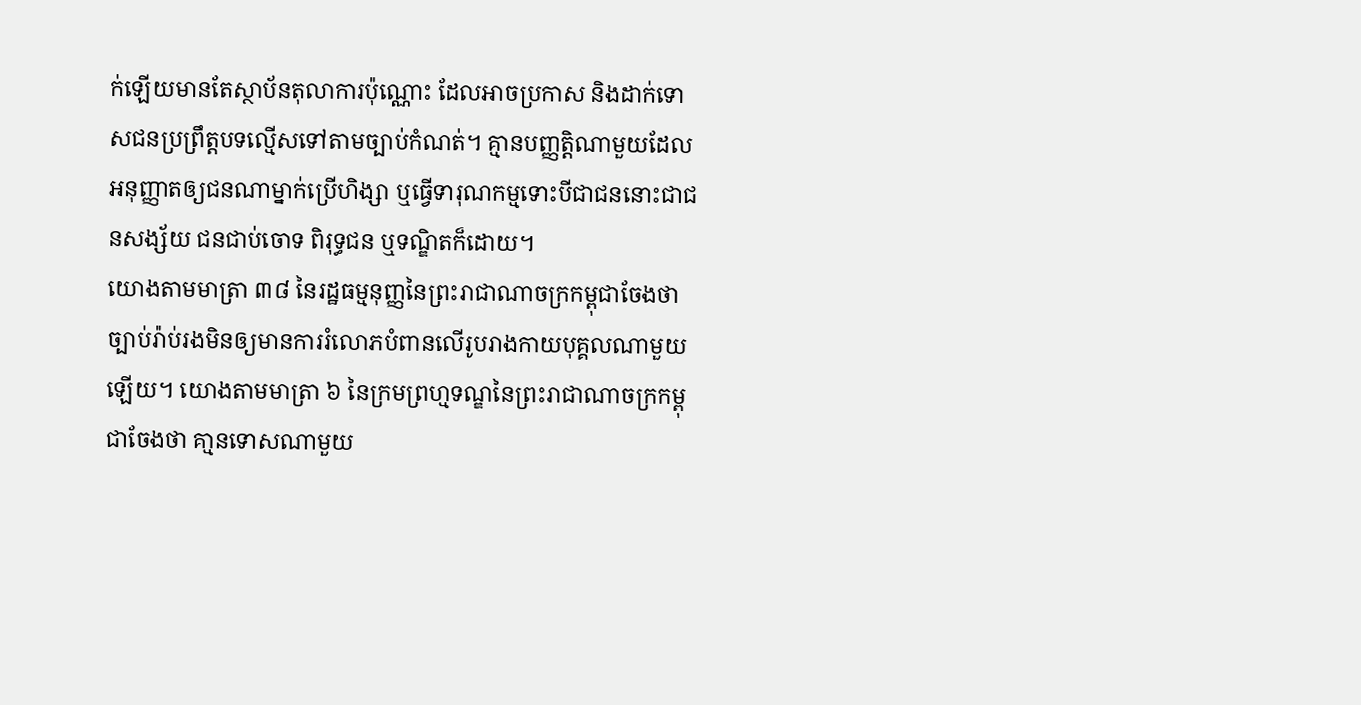ក់ឡើយមានតែស្ថាប័នតុលាការប៉ុណ្ណោះ ដែលអាចប្រកាស និងដាក់ទោសជនប្រព្រឹត្តបទល្មើសទៅតាមច្បាប់កំណត់។ គ្មានបញ្ញត្តិណាមួយដែលអនុញ្ញាតឲ្យជនណាម្នាក់ប្រើហិង្សា ឬធ្វើទារុណកម្មទោះបីជាជននោះជាជនសង្ស័យ ជនជាប់ចោទ ពិរុទ្ធជន ឬទណ្ឌិតក៏ដោយ។
យោងតាមមាត្រា ៣៨ នៃរដ្ឋធម្មនុញ្ញនៃព្រះរាជាណាចក្រកម្ពុជាចែងថាច្បាប់រ៉ាប់រងមិនឲ្យមានការរំលោភបំពានលើរូបរាងកាយបុគ្គលណាមួយឡើយ។ យោងតាមមាត្រា ៦ នៃក្រមព្រហ្មទណ្ឌនៃព្រះរាជាណាចក្រកម្ពុជាចែងថា គា្មនទោសណាមួយ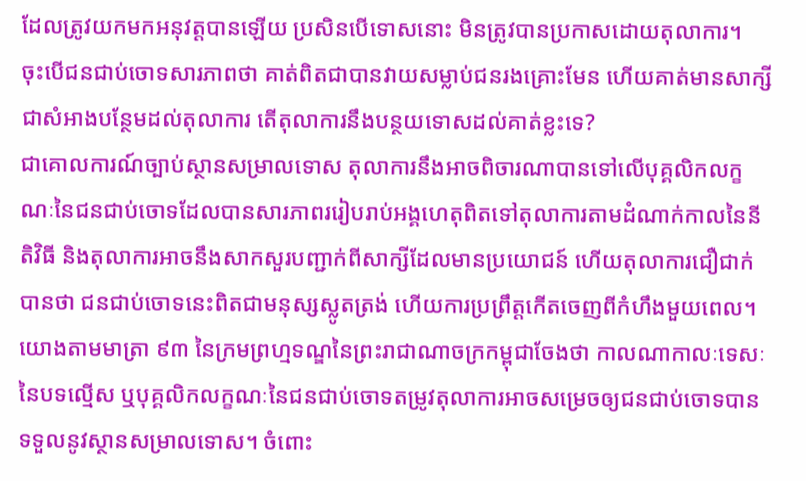ដែលត្រូវយកមកអនុវត្តបានឡើយ ប្រសិនបើទោសនោះ មិនត្រូវបានប្រកាសដោយតុលាការ។
ចុះបើជនជាប់ចោទសារភាពថា គាត់ពិតជាបានវាយសម្លាប់ជនរងគ្រោះមែន ហើយគាត់មានសាក្សីជាសំអាងបន្ថែមដល់តុលាការ តើតុលាការនឹងបន្ថយទោសដល់គាត់ខ្លះទេ?
ជាគោលការណ៍ច្បាប់ស្ថានសម្រាលទោស តុលាការនឹងអាចពិចារណាបានទៅលើបុគ្គលិកលក្ខណៈនៃជនជាប់ចោទដែលបានសារភាពររៀបរាប់អង្គហេតុពិតទៅតុលាការតាមដំណាក់កាលនៃនីតិវិធី និងតុលាការអាចនឹងសាកសួរបញ្ជាក់ពីសាក្សីដែលមានប្រយោជន៍ ហើយតុលាការជឿជាក់បានថា ជនជាប់ចោទនេះពិតជាមនុស្សស្លូតត្រង់ ហើយការប្រព្រឹត្តកើតចេញពីកំហឹងមួយពេល។
យោងតាមមាត្រា ៩៣ នៃក្រមព្រហ្មទណ្ឌនៃព្រះរាជាណាចក្រកម្ពុជាចែងថា កាលណាកាលៈទេសៈនៃបទល្មើស ឬបុគ្គលិកលក្ខណៈនៃជនជាប់ចោទតម្រូវតុលាការអាចសម្រេចឲ្យជនជាប់ចោទបានទទួលនូវស្ថានសម្រាលទោស។ ចំពោះ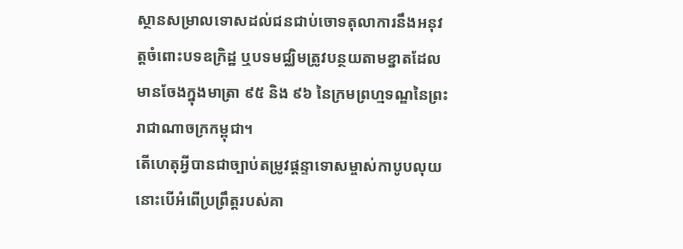ស្ថានសម្រាលទោសដល់ជនជាប់ចោទតុលាការនឹងអនុវត្តចំពោះបទឧក្រិដ្ឋ ឬបទមជ្ឈិមត្រូវបន្ថយតាមខ្នាតដែលមានចែងក្នុងមាត្រា ៩៥ និង ៩៦ នៃក្រមព្រហ្មទណ្ឌនៃព្រះរាជាណាចក្រកម្ពុជា។
តើហេតុអ្វីបានជាច្បាប់តម្រូវផ្តន្ទាទោសម្ចាស់កាបូបលុយនោះបើអំពើប្រព្រឹត្តរបស់គា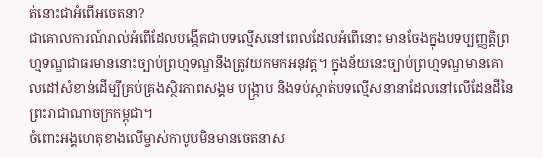ត់នោះជាអំពើអចេតនា?
ជាគោលការណ៍រាល់អំពើដែលបង្កើតជាបទល្មើសនៅពេលដែលអំពើនោះ មានចែងក្នុងបទប្បញ្ញត្តិព្រហ្មទណ្ឌជាធរមាននោះច្បាប់ព្រហ្មទណ្ឌនឹងត្រូវយកមកអនុវត្ត។ ក្នុងន័យនេះច្បាប់ព្រហ្មទណ្ឌមានគោលដៅសំខាន់ដើម្បីគ្រប់គ្រងស្ថិរភាពសង្គម បង្ក្រាប និងទប់ស្កាត់បទល្មើសនានាដែលនៅលើដែនដីនៃព្រះរាជាណាចក្រកម្ពុជា។
ចំពោះអង្គហេតុខាងលើម្ចាស់កាបូបមិនមានចេតនាស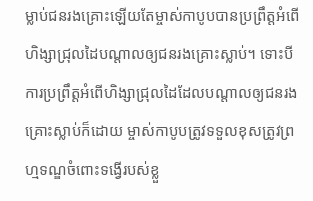ម្លាប់ជនរងគ្រោះឡើយតែម្ចាស់កាបូបបានប្រព្រឹត្តអំពើហិង្សាជ្រុលដៃបណ្តាលឲ្យជនរងគ្រោះស្លាប់។ ទោះបីការប្រព្រឹត្តអំពើហិង្សាជ្រុលដៃដែលបណ្តាលឲ្យជនរងគ្រោះស្លាប់ក៏ដោយ ម្ចាស់កាបូបត្រូវទទួលខុសត្រូវព្រហ្មទណ្ឌចំពោះទង្វើរបស់ខ្លួ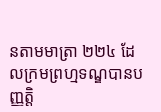នតាមមាត្រា ២២៤ ដែលក្រមព្រហ្មទណ្ឌបានបញ្ញត្តិ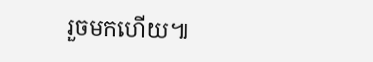រួចមកហើយ៕